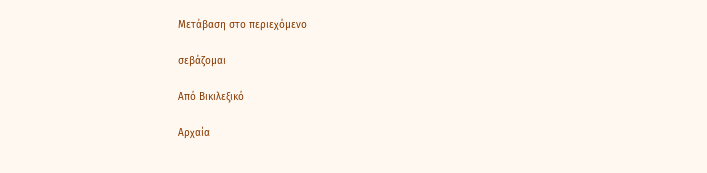Μετάβαση στο περιεχόμενο

σεβάζομαι

Από Βικιλεξικό

Αρχαία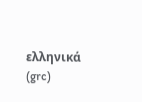ελληνικά (grc)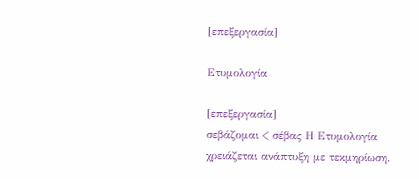[επεξεργασία]

Ετυμολογία

[επεξεργασία]
σεβάζομαι < σέβας Η Ετυμολογία χρειάζεται ανάπτυξη με τεκμηρίωση.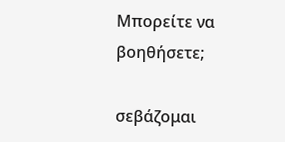Μπορείτε να βοηθήσετε;

σεβάζομαι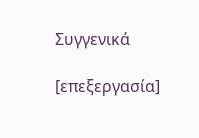Συγγενικά

[επεξεργασία]